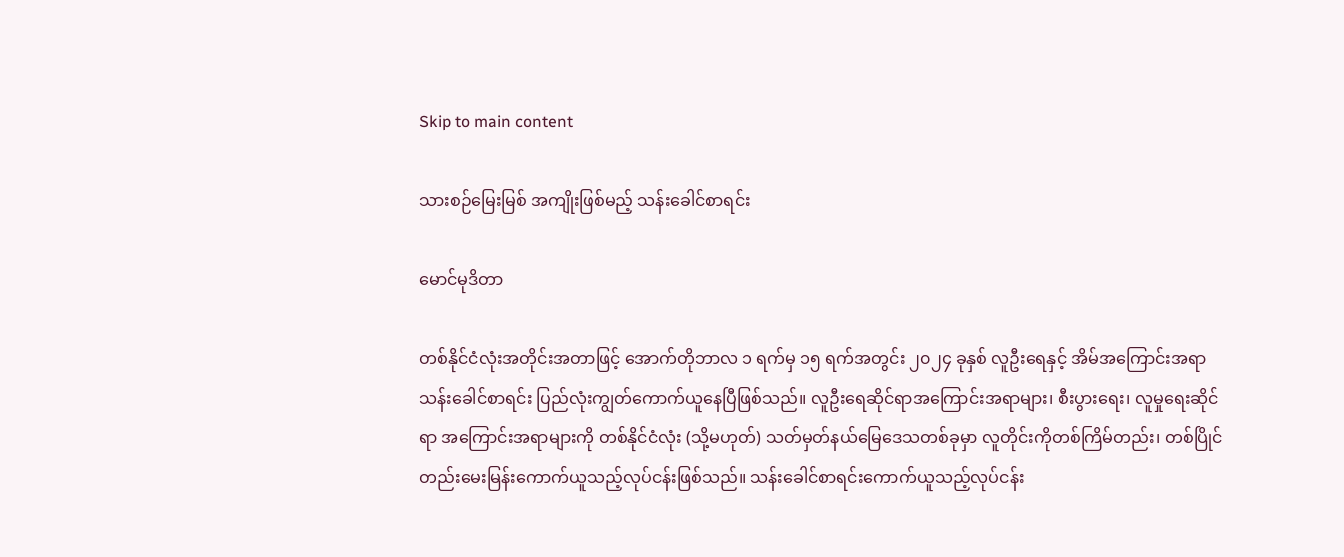Skip to main content

သားစဉ်မြေးမြစ် အကျိုးဖြစ်မည့် သန်းခေါင်စာရင်း

မောင်မုဒိတာ

တစ်နိုင်ငံလုံးအတိုင်းအတာဖြင့် အောက်တိုဘာလ ၁ ရက်မှ ၁၅ ရက်အတွင်း ၂၀၂၄ ခုနှစ် လူဦးရေနှင့် အိမ်အကြောင်းအရာ သန်းခေါင်စာရင်း ပြည်လုံးကျွတ်ကောက်ယူနေပြီဖြစ်သည်။ လူဦးရေဆိုင်ရာအကြောင်းအရာများ၊ စီးပွားရေး၊ လူမှုရေးဆိုင်ရာ အကြောင်းအရာများကို တစ်နိုင်ငံလုံး (သို့မဟုတ်) သတ်မှတ်နယ်မြေဒေသတစ်ခုမှာ လူတိုင်းကိုတစ်ကြိမ်တည်း၊ တစ်ပြိုင်တည်းမေးမြန်းကောက်ယူသည့်လုပ်ငန်းဖြစ်သည်။ သန်းခေါင်စာရင်းကောက်ယူသည့်လုပ်ငန်း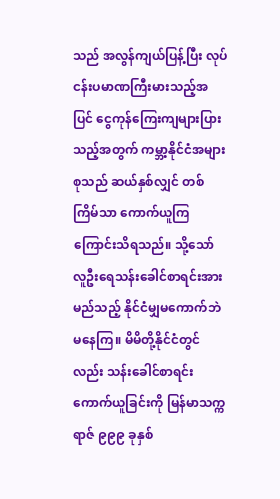သည် အလွန်ကျယ်ပြန့်ပြီး လုပ်ငန်းပမာဏကြီးမားသည့်အပြင် ငွေကုန်ကြေးကျများပြားသည့်အတွက် ကမ္ဘာ့နိုင်ငံအများစုသည် ဆယ်နှစ်လျှင် တစ်ကြိမ်သာ ကောက်ယူကြကြောင်းသိရသည်။ သို့သော် လူဦးရေသန်းခေါင်စာရင်းအား မည်သည့် နိုင်ငံမျှမကောက်ဘဲမနေကြ။ မိမိတို့နိုင်ငံတွင်လည်း သန်းခေါင်စာရင်းကောက်ယူခြင်းကို မြန်မာသက္ကရာဇ် ၉၉၉ ခုနှစ်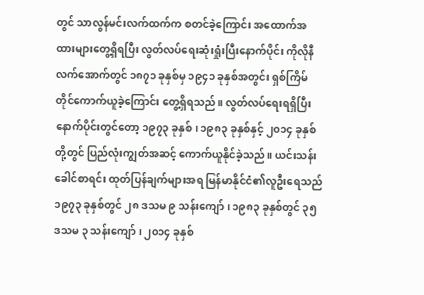တွင် သာလွန်မင်းလက်ထက်က စတင်ခဲ့ကြောင်း အထောက်အထားများတွေ့ရှိရပြီး လွတ်လပ်ရေးဆုံးရှုံးပြီးနောက်ပိုင်း ကိုလိုနီလက်အောက်တွင် ၁၈၇၁ ခုနှစ်မှ ၁၉၄၁ ခုနှစ်အတွင်း ရှစ်ကြိမ်တိုင်ကောက်ယူခဲ့ကြောင်း တွေ့ရှိရသည်။ လွတ်လပ်ရေးရရှိပြီးနောက်ပိုင်းတွင်တော့ ၁၉၇၃ ခုနှစ်၊ ၁၉၈၃ ခုနှစ်နှင့် ၂၀၁၄ ခုနှစ်တို့တွင် ပြည်လုံးကျွတ်အဆင့် ကောက်ယူနိုင်ခဲ့သည်။ ယင်းသန်းခေါင်စာရင်း ထုတ်ပြန်ချက်များအရ မြန်မာနိုင်ငံ၏လူဦးရေသည် ၁၉၇၃ ခုနှစ်တွင် ၂၈ ဒသမ ၉ သန်းကျော်၊ ၁၉၈၃ ခုနှစ်တွင် ၃၅ ဒသမ ၃ သန်းကျော်၊ ၂၀၁၄ ခုနှစ်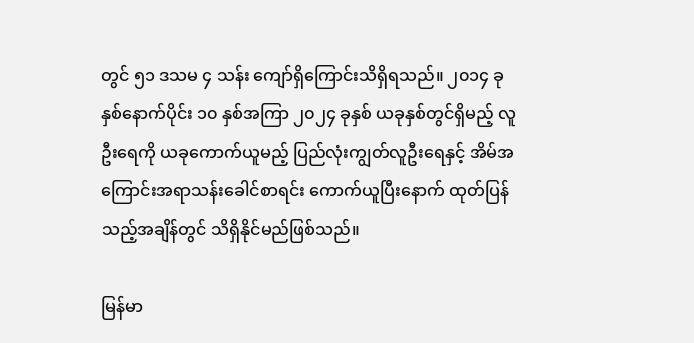တွင် ၅၁ ဒသမ ၄ သန်း ကျော်ရှိကြောင်းသိရှိရသည်။ ၂၀၁၄ ခုနှစ်နောက်ပိုင်း ၁၀ နှစ်အကြာ ၂၀၂၄ ခုနှစ် ယခုနှစ်တွင်ရှိမည့် လူဦးရေကို ယခုကောက်ယူမည့် ပြည်လုံးကျွတ်လူဦးရေနှင့် အိမ်အကြောင်းအရာသန်းခေါင်စာရင်း ကောက်ယူပြီးနောက် ထုတ်ပြန်သည့်အချိန်တွင် သိရှိနိုင်မည်ဖြစ်သည်။

မြန်မာ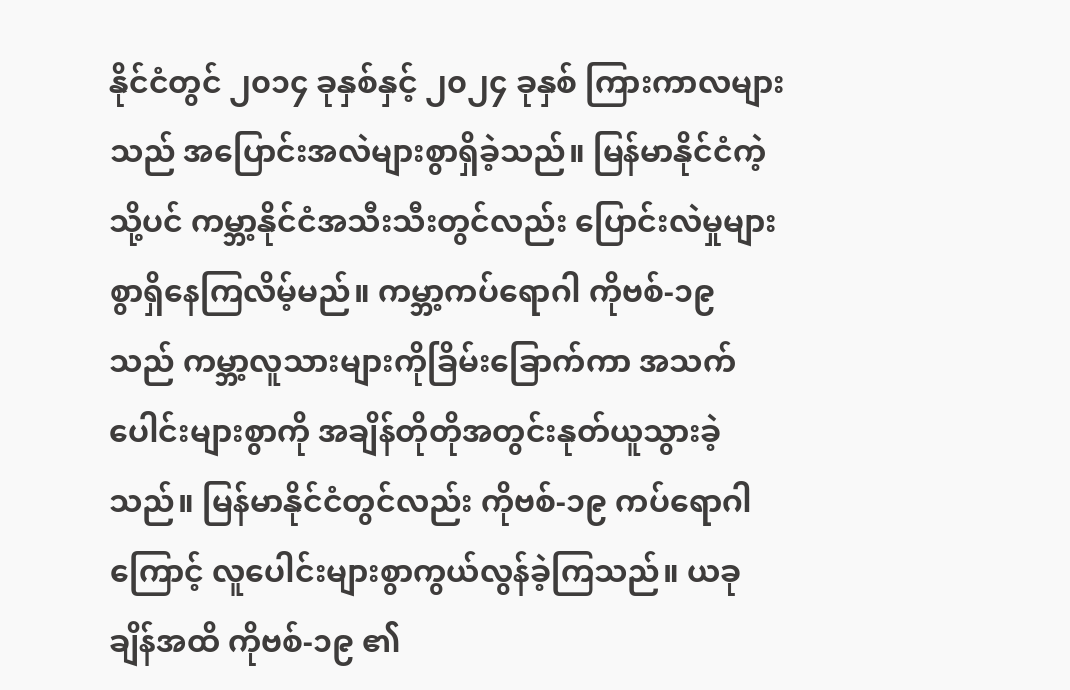နိုင်ငံတွင် ၂၀၁၄ ခုနှစ်နှင့် ၂၀၂၄ ခုနှစ် ကြားကာလများသည် အပြောင်းအလဲများစွာရှိခဲ့သည်။ မြန်မာနိုင်ငံကဲ့သို့ပင် ကမ္ဘာ့နိုင်ငံအသီးသီးတွင်လည်း ပြောင်းလဲမှုများစွာရှိနေကြလိမ့်မည်။ ကမ္ဘာ့ကပ်ရောဂါ ကိုဗစ်-၁၉ သည် ကမ္ဘာ့လူသားများကိုခြိမ်းခြောက်ကာ အသက်ပေါင်းများစွာကို အချိန်တိုတိုအတွင်းနုတ်ယူသွားခဲ့သည်။ မြန်မာနိုင်ငံတွင်လည်း ကိုဗစ်-၁၉ ကပ်ရောဂါကြောင့် လူပေါင်းများစွာကွယ်လွန်ခဲ့ကြသည်။ ယခုချိန်အထိ ကိုဗစ်-၁၉ ၏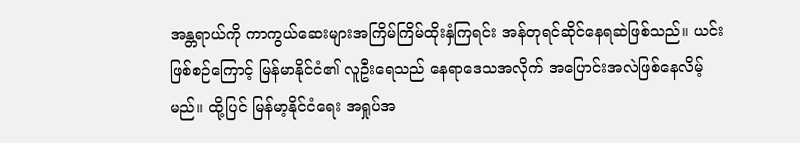အန္တရာယ်ကို ကာကွယ်ဆေးများအကြိမ်ကြိမ်ထိုးနှံကြရင်း အန်တုရင်ဆိုင်နေရဆဲဖြစ်သည်။ ယင်းဖြစ်စဉ်ကြောင့် မြန်မာနိုင်ငံ၏ လူဦးရေသည် နေရာဒေသအလိုက် အပြောင်းအလဲဖြစ်နေလိမ့်မည်။ ထို့ပြင် မြန်မာ့နိုင်ငံရေး အရှုပ်အ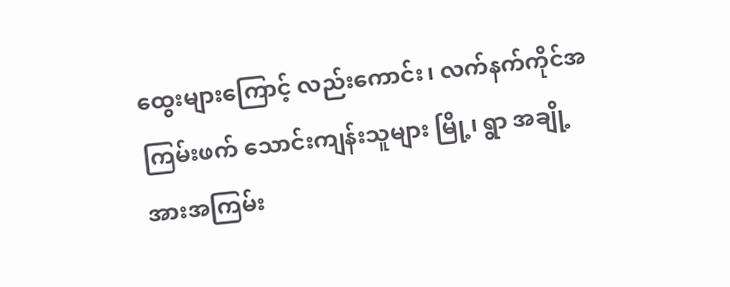ထွေးများကြောင့် လည်းကောင်း၊ လက်နက်ကိုင်အကြမ်းဖက် သောင်းကျန်းသူများ မြို့၊ ရွာ အချို့အားအကြမ်း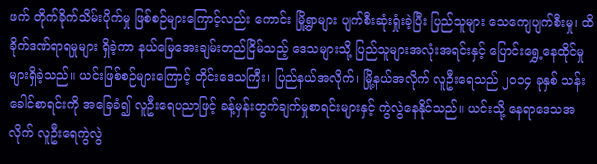ဖက် တိုက်ခိုက်သိမ်းပိုက်မှု ဖြစ်စဉ်များကြောင့်လည်း ကောင်း မြို့ရွာများ ပျက်စီးဆုံးရှုံးခဲ့ပြီး ပြည်သူများ သေကျေပျက်စီးမှု၊ ထိခိုက်ဒဏ်ရာရမှုများ ရှိခဲ့ကာ နယ်မြေအေးချမ်းတည်ငြိမ်သည့် ဒေသများသို့ ပြည်သူများအလုံးအရင်းနှင့် ပြောင်းရွှေ့နေထိုင်မှုများရှိခဲ့သည်။ ယင်းဖြစ်စဉ်များကြောင့် တိုင်းဒေသကြီး၊ ပြည်နယ်အလိုက်၊ မြို့နယ်အလိုက် လူဦးရေသည် ၂၀၁၄ ခုနှစ် သန်းခေါင်စာရင်းကို အခြေခံ၍ လူဦးရေပညာဖြင့် ခန့်မှန်းတွက်ချက်မှုစာရင်းများနှင့် ကွဲလွဲနေနိုင်သည်။ ယင်းသို့ နေရာဒေသအလိုက် လူဦးရေကွဲလွဲ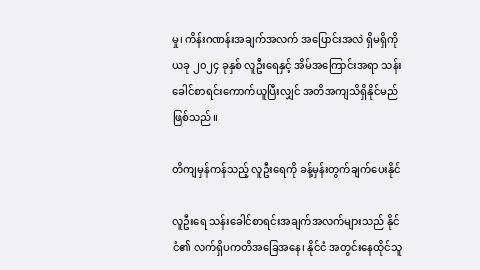မှု၊ ကိန်းဂဏန်းအချက်အလက် အပြောင်းအလဲ ရှိမရှိကို ယခု ၂၀၂၄ ခုနှစ် လူဦးရေနှင့် အိမ်အကြောင်းအရာ သန်းခေါင်စာရင်းကောက်ယူပြီးလျှင် အတိအကျသိရှိနိုင်မည်ဖြစ်သည်။

တိကျမှန်ကန်သည့် လူဦးရေကို ခန့်မှန်းတွက်ချက်ပေးနိုင်

လူဦးရေ သန်းခေါင်စာရင်းအချက်အလက်များသည် နိုင်ငံ၏ လက်ရှိပကတိအခြေအနေ၊ နိုင်ငံ အတွင်းနေထိုင်သူ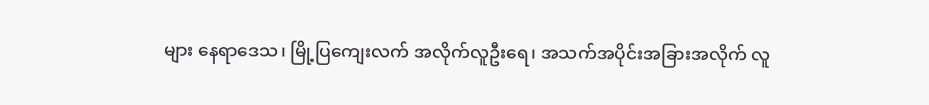များ နေရာဒေသ၊ မြို့ပြကျေးလက် အလိုက်လူဦးရေ၊ အသက်အပိုင်းအခြားအလိုက် လူ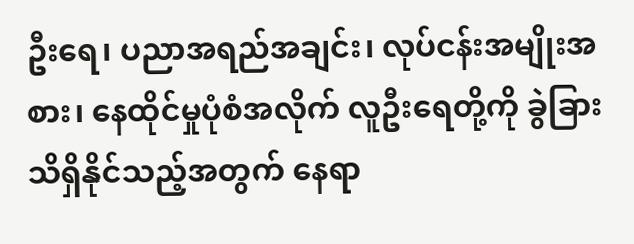ဦးရေ၊ ပညာအရည်အချင်း၊ လုပ်ငန်းအမျိုးအစား၊ နေထိုင်မှုပုံစံအလိုက် လူဦးရေတို့ကို ခွဲခြားသိရှိနိုင်သည့်အတွက် နေရာ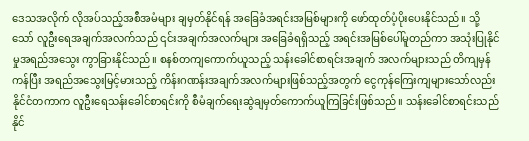ဒေသအလိုက် လိုအပ်သည့်အစီအမံများ ချမှတ်နိုင်ရန် အခြေခံအရင်းအမြစ်များကို ဖော်ထုတ်ပံ့ပိုးပေးနိုင်သည်။ သို့သော် လူဦးရေအချက်အလက်သည် ၎င်းအချက်အလက်များ အခြေခံရရှိသည့် အရင်းအမြစ်ပေါ်မူတည်ကာ အသုံးပြုနိုင်မှုအရည်အသွေး ကွာခြားနိုင်သည်။ စနစ်တကျကောက်ယူသည့် သန်းခေါင်စာရင်းအချက် အလက်များသည် တိကျမှန်ကန်ပြီး အရည်အသွေးမြင့်မားသည့် ကိန်းဂဏန်းအချက်အလက်များဖြစ်သည့်အတွက် ငွေကုန်ကြေးကျများသော်လည်း နိုင်ငံတကာက လူဦးရေသန်းခေါင်စာရင်းကို စီမံချက်ရေးဆွဲချမှတ်ကောက်ယူကြခြင်းဖြစ်သည်။ သန်းခေါင်စာရင်းသည် နိုင်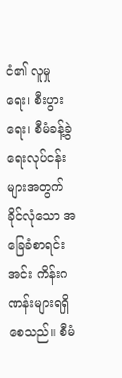ငံ၏ လူမှုရေး၊ စီးပွားရေး၊ စီမံခန့်ခွဲရေးလုပ်ငန်းများအတွက် ခိုင်လုံသော အခြေခံစာရင်းအင်း ကိန်းဂဏန်းများရရှိစေသည်။ စီမံ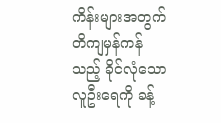ကိန်းများအတွက် တိကျမှန်ကန်သည့် ခိုင်လုံသောလူဦးရေကို ခန့်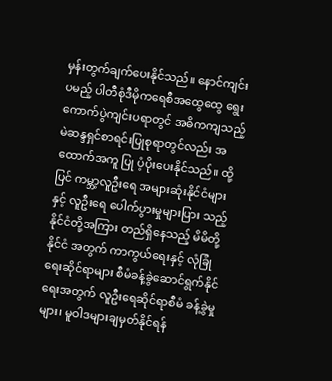မှန်းတွက်ချက်ပေးနိုင်သည်။ နောင်ကျင်းပမည့် ပါတီစုံဒီမိုကရေစီအထွေထွေ ရွေးကောက်ပွဲကျင်းပရာတွင် အဓိကကျသည့် မဲဆန္ဒရှင်စာရင်းပြုစုရာတွင်လည်း အထောက်အကူ ပြု ပံ့ပိုးပေးနိုင်သည်။ ထို့ပြင် ကမ္ဘာ့လူဦးရေ အများဆုံးနိုင်ငံများနှင့် လူဦးရေ ပေါက်ပွားမှုများပြား သည့်နိုင်ငံတို့အကြား တည်ရှိနေသည့် မိမိတို့နိုင်ငံ အတွက် ကာကွယ်ရေးနှင့် လုံခြုံရေးဆိုင်ရာများ စီမံခန့်ခွဲဆောင်ရွက်နိုင်ရေးအတွက် လူဦးရေဆိုင်ရာစီမံ ခန့်ခွဲမှုများ၊ မူဝါဒများချမှတ်နိုင်ရန်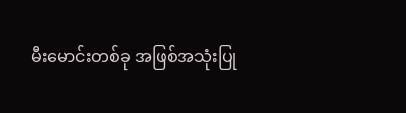မီးမောင်းတစ်ခု အဖြစ်အသုံးပြု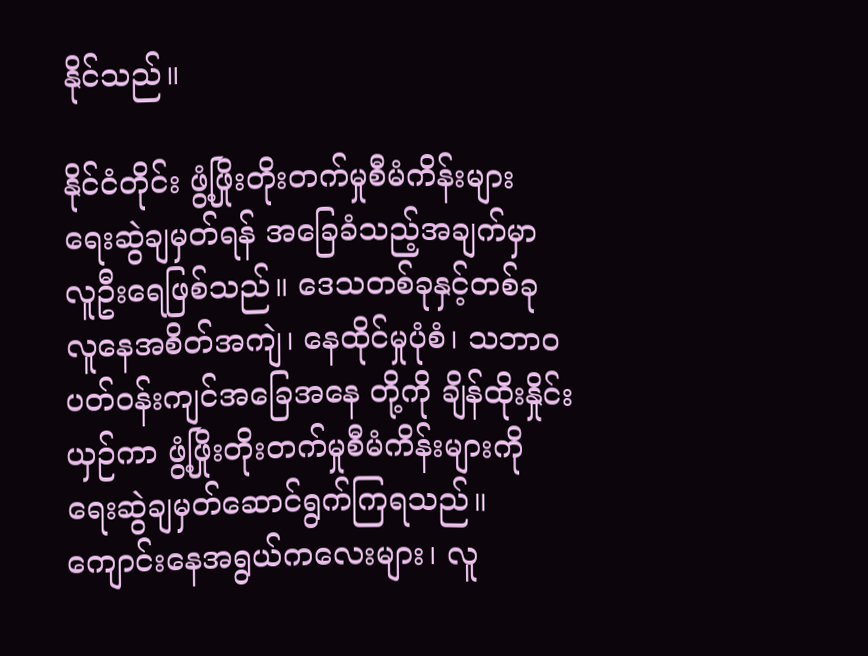နိုင်သည်။

နိုင်ငံတိုင်း ဖွံ့ဖြိုးတိုးတက်မှုစီမံကိန်းများ ရေးဆွဲချမှတ်ရန် အခြေခံသည့်အချက်မှာ လူဦးရေဖြစ်သည်။ ဒေသတစ်ခုနှင့်တစ်ခု လူနေအစိတ်အကျဲ၊ နေထိုင်မှုပုံစံ၊ သဘာဝပတ်ဝန်းကျင်အခြေအနေ တို့ကို ချိန်ထိုးနှိုင်းယှဉ်ကာ ဖွံ့ဖြိုးတိုးတက်မှုစီမံကိန်းများကို ရေးဆွဲချမှတ်ဆောင်ရွက်ကြရသည်။ ကျောင်းနေအရွယ်ကလေးများ၊ လူ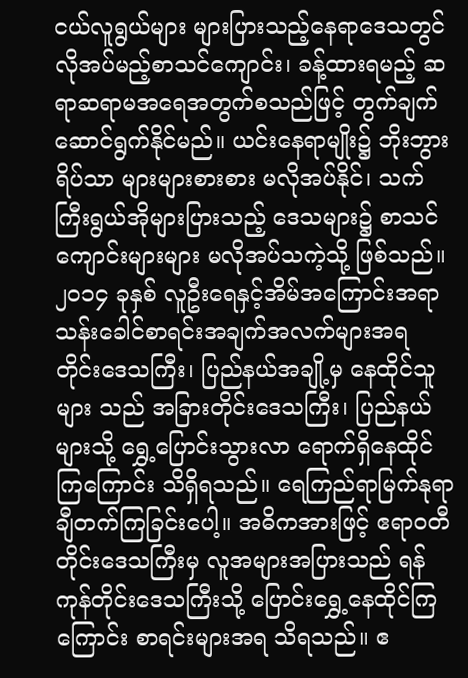ငယ်လူရွယ်များ များပြားသည့်နေရာဒေသတွင် လိုအပ်မည့်စာသင်ကျောင်း၊ ခန့်ထားရမည့် ဆရာဆရာမအရေအတွက်စသည်ဖြင့် တွက်ချက်ဆောင်ရွက်နိုင်မည်။ ယင်းနေရာမျိုး၌ ဘိုးဘွားရိပ်သာ များများစားစား မလိုအပ်နိုင်၊ သက်ကြီးရွယ်အိုများပြားသည့် ဒေသများ၌ စာသင်ကျောင်းများများ မလိုအပ်သကဲ့သို့ ဖြစ်သည်။ ၂၀၁၄ ခုနှစ် လူဦးရေနှင့်အိမ်အကြောင်းအရာ သန်းခေါင်စာရင်းအချက်အလက်များအရ တိုင်းဒေသကြီး၊ ပြည်နယ်အချို့မှ နေထိုင်သူများ သည် အခြားတိုင်းဒေသကြီး၊ ပြည်နယ်များသို့ ရွှေ့ပြောင်းသွားလာ ရောက်ရှိနေထိုင်ကြကြောင်း သိရှိရသည်။ ရေကြည်ရာမြက်နုရာ ချီတက်ကြခြင်းပေါ့။ အဓိကအားဖြင့် ဧရာဝတီတိုင်းဒေသကြီးမှ လူအများအပြားသည် ရန်ကုန်တိုင်းဒေသကြီးသို့ ပြောင်းရွှေ့နေထိုင်ကြကြောင်း စာရင်းများအရ သိရသည်။ ဧ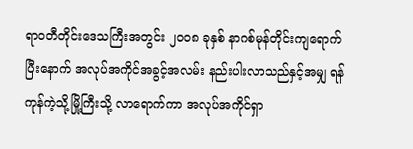ရာဝတီတိုင်းဒေသကြီးအတွင်း ၂၀၀၈ ခုနှစ် နာဂစ်မုန်တိုင်းကျရောက်ပြီးနောက် အလုပ်အကိုင်အခွင့်အလမ်း နည်းပါးလာသည်နှင့်အမျှ ရန်ကုန်ကဲ့သို့မြို့ကြီးသို့ လာရောက်ကာ အလုပ်အကိုင်ရှာ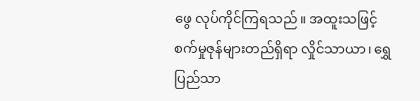ဖွေ လုပ်ကိုင်ကြရသည်။ အထူးသဖြင့် စက်မှုဇုန်များတည်ရှိရာ လှိုင်သာယာ၊ ရွှေပြည်သာ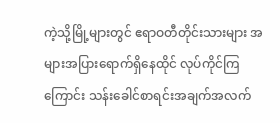ကဲ့သို့မြို့များတွင် ဧရာဝတီတိုင်းသားများ အများအပြားရောက်ရှိနေထိုင် လုပ်ကိုင်ကြကြောင်း သန်းခေါင်စာရင်းအချက်အလက်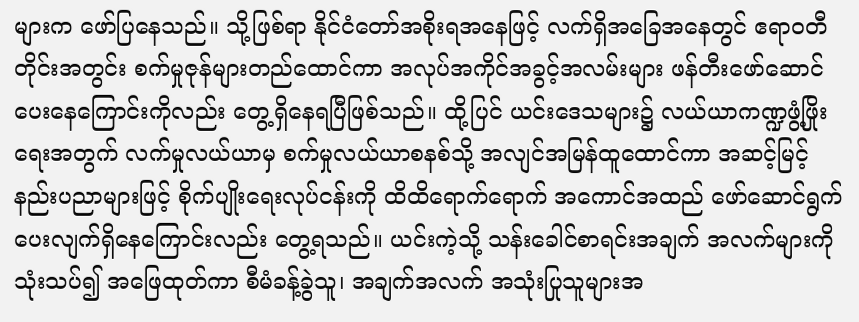များက ဖော်ပြနေသည်။ သို့ဖြစ်ရာ နိုင်ငံတော်အစိုးရအနေဖြင့် လက်ရှိအခြေအနေတွင် ဧရာဝတီတိုင်းအတွင်း စက်မှုဇုန်များတည်ထောင်ကာ အလုပ်အကိုင်အခွင့်အလမ်းများ ဖန်တီးဖော်ဆောင်ပေးနေကြောင်းကိုလည်း တွေ့ရှိနေရပြီဖြစ်သည်။ ထို့ပြင် ယင်းဒေသများ၌ လယ်ယာကဏ္ဍဖွံ့ဖြိုးရေးအတွက် လက်မှုလယ်ယာမှ စက်မှုလယ်ယာစနစ်သို့ အလျင်အမြန်ထူထောင်ကာ အဆင့်မြင့်နည်းပညာများဖြင့် စိုက်ပျိုးရေးလုပ်ငန်းကို ထိထိရောက်ရောက် အကောင်အထည် ဖော်ဆောင်ရွက်ပေးလျက်ရှိနေကြောင်းလည်း တွေ့ရသည်။ ယင်းကဲ့သို့ သန်းခေါင်စာရင်းအချက် အလက်များကိုသုံးသပ်၍ အဖြေထုတ်ကာ စီမံခန့်ခွဲသူ၊ အချက်အလက် အသုံးပြုသူများအ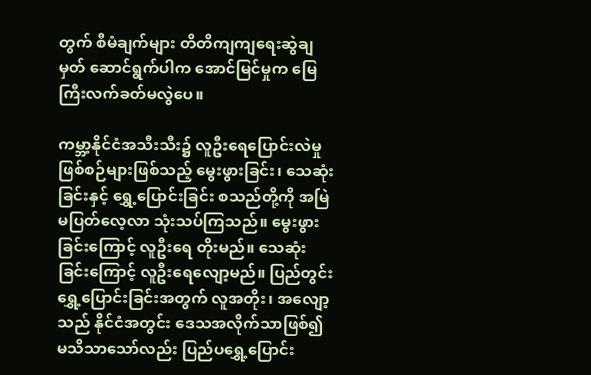တွက် စီမံချက်များ တိတိကျကျရေးဆွဲချမှတ် ဆောင်ရွက်ပါက အောင်မြင်မှုက မြေကြီးလက်ခတ်မလွဲပေ။

ကမ္ဘာ့နိုင်ငံအသီးသီး၌ လူဦးရေပြောင်းလဲမှု ဖြစ်စဉ်များဖြစ်သည့် မွေးဖွားခြင်း၊ သေဆုံးခြင်းနှင့် ရွှေ့ပြောင်းခြင်း စသည်တို့ကို အမြဲမပြတ်လေ့လာ သုံးသပ်ကြသည်။ မွေးဖွားခြင်းကြောင့် လူဦးရေ တိုးမည်။ သေဆုံးခြင်းကြောင့် လူဦးရေလျော့မည်။ ပြည်တွင်းရွှေ့ပြောင်းခြင်းအတွက် လူအတိုး၊ အလျော့သည် နိုင်ငံအတွင်း ဒေသအလိုက်သာဖြစ်၍ မသိသာသော်လည်း ပြည်ပရွှေ့ပြောင်း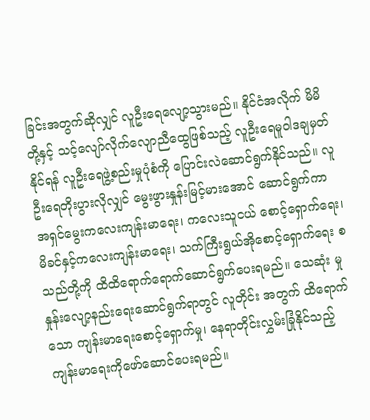ခြင်းအတွက်ဆိုလျှင် လူဦးရေလျော့သွားမည်။ နိုင်ငံအလိုက် မိမိတို့နှင့် သင့်လျော်လိုက်လျောညီထွေဖြစ်သည့် လူဦးရေမူဝါဒချမှတ်နိုင်ရန် လူဦးရေဖွဲ့စည်းမှုပုံစံကို ပြောင်းလဲဆောင်ရွက်နိုင်သည်။ လူဦးရေတိုးပွားလိုလျှင် မွေးဖွားနှုန်းမြင့်မားအောင် ဆောင်ရွက်ကာ အရှင်မွေးကလေးကျန်းမာရေး၊ ကလေးသူငယ် စောင့်ရှောက်ရေး၊ မိခင်နှင့်ကလေးကျန်းမာရေး၊ သက်ကြီးရွယ်အိုစောင့်ရှောက်ရေး စသည်တို့ကို ထိထိရောက်ရောက်ဆောင်ရွက်ပေးရမည်။ သေဆုံး မှုနှုန်းလျော့နည်းရေးဆောင်ရွက်ရာတွင် လူတိုင်း အတွက် ထိရောက်သော ကျန်းမာရေးစောင့်ရှောက်မှု၊ နေရာတိုင်းလွှမ်းခြုံနိုင်သည့် ကျန်းမာရေးကိုဖော်ဆောင်ပေးရမည်။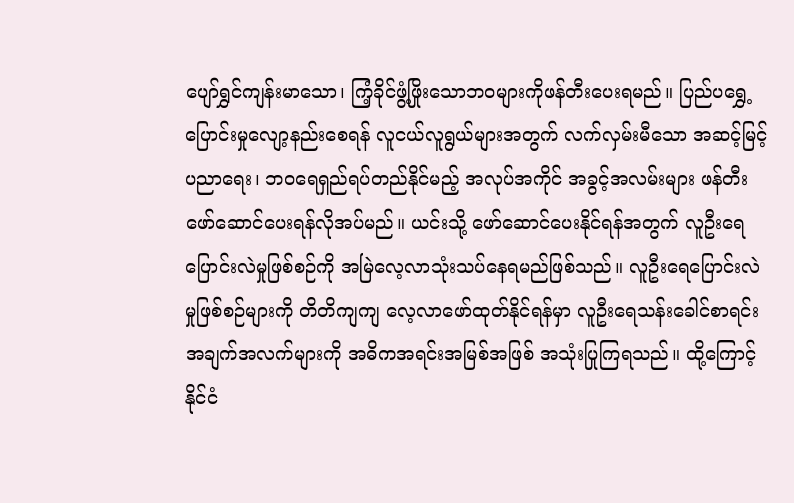ပျော်ရွှင်ကျန်းမာသော၊ ကြံ့ခိုင်ဖွံ့ဖြိုးသောဘဝများကိုဖန်တီးပေးရမည်။ ပြည်ပရွှေ့ပြောင်းမှုလျော့နည်းစေရန် လူငယ်လူရွယ်များအတွက် လက်လှမ်းမီသော အဆင့်မြင့်ပညာရေး၊ ဘဝရေရှည်ရပ်တည်နိုင်မည့် အလုပ်အကိုင် အခွင့်အလမ်းများ ဖန်တီးဖော်ဆောင်ပေးရန်လိုအပ်မည်။ ယင်းသို့ ဖော်ဆောင်ပေးနိုင်ရန်အတွက် လူဦးရေပြောင်းလဲမှုဖြစ်စဉ်ကို အမြဲလေ့လာသုံးသပ်နေရမည်ဖြစ်သည်။ လူဦးရေပြောင်းလဲမှုဖြစ်စဉ်များကို တိတိကျကျ လေ့လာဖော်ထုတ်နိုင်ရန်မှာ လူဦးရေသန်းခေါင်စာရင်းအချက်အလက်များကို အဓိကအရင်းအမြစ်အဖြစ် အသုံးပြုကြရသည်။ ထို့ကြောင့် နိုင်ငံ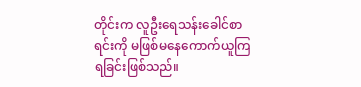တိုင်းက လူဦးရေသန်းခေါင်စာရင်းကို မဖြစ်မနေကောက်ယူကြရခြင်းဖြစ်သည်။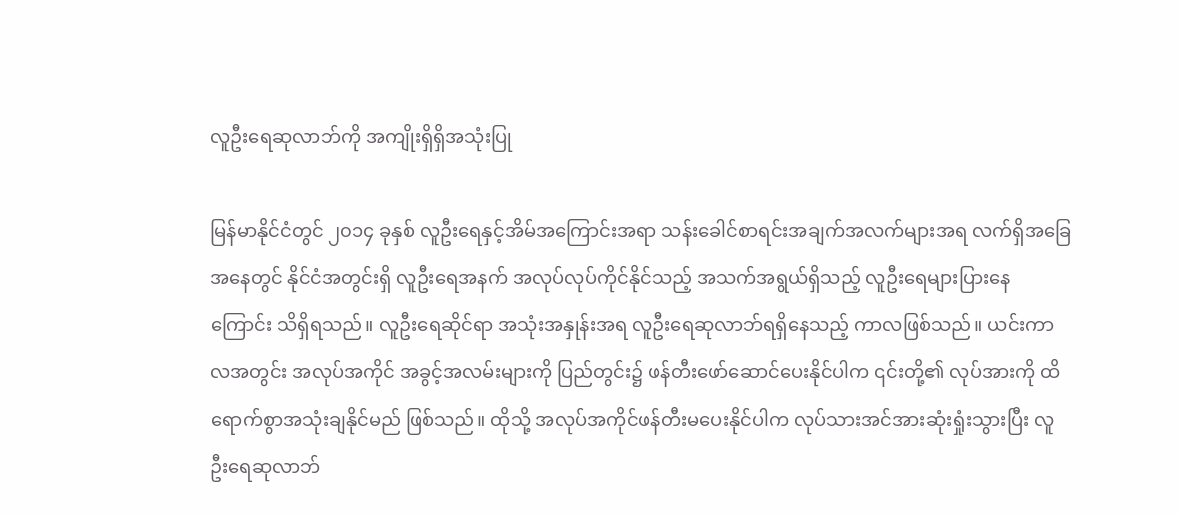လူဦးရေဆုလာဘ်ကို အကျိုးရှိရှိအသုံးပြု

မြန်မာနိုင်ငံတွင် ၂၀၁၄ ခုနှစ် လူဦးရေနှင့်အိမ်အကြောင်းအရာ သန်းခေါင်စာရင်းအချက်အလက်များအရ လက်ရှိအခြေအနေတွင် နိုင်ငံအတွင်းရှိ လူဦးရေအနက် အလုပ်လုပ်ကိုင်နိုင်သည့် အသက်အရွယ်ရှိသည့် လူဦးရေများပြားနေကြောင်း သိရှိရသည်။ လူဦးရေဆိုင်ရာ အသုံးအနှုန်းအရ လူဦးရေဆုလာဘ်ရရှိနေသည့် ကာလဖြစ်သည်။ ယင်းကာလအတွင်း အလုပ်အကိုင် အခွင့်အလမ်းများကို ပြည်တွင်း၌ ဖန်တီးဖော်ဆောင်ပေးနိုင်ပါက ၎င်းတို့၏ လုပ်အားကို ထိရောက်စွာအသုံးချနိုင်မည် ဖြစ်သည်။ ထိုသို့ အလုပ်အကိုင်ဖန်တီးမပေးနိုင်ပါက လုပ်သားအင်အားဆုံးရှုံးသွားပြီး လူဦးရေဆုလာဘ်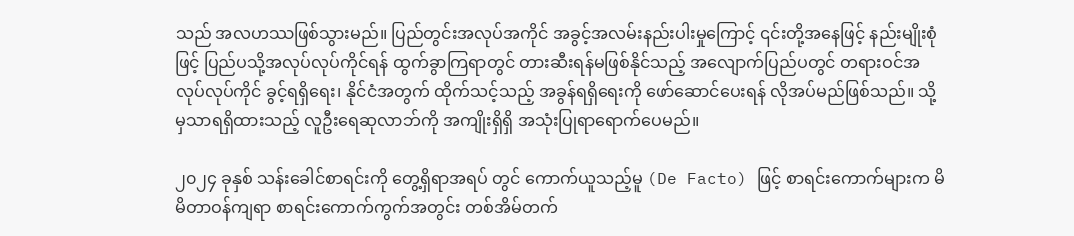သည် အလဟဿဖြစ်သွားမည်။ ပြည်တွင်းအလုပ်အကိုင် အခွင့်အလမ်းနည်းပါးမှုကြောင့် ၎င်းတို့အနေဖြင့် နည်းမျိုးစုံဖြင့် ပြည်ပသို့အလုပ်လုပ်ကိုင်ရန် ထွက်ခွာကြရာတွင် တားဆီးရန်မဖြစ်နိုင်သည့် အလျောက်ပြည်ပတွင် တရားဝင်အလုပ်လုပ်ကိုင် ခွင့်ရရှိရေး၊ နိုင်ငံအတွက် ထိုက်သင့်သည့် အခွန်ရရှိရေးကို ဖော်ဆောင်ပေးရန် လိုအပ်မည်ဖြစ်သည်။ သို့မှသာရရှိထားသည့် လူဦးရေဆုလာဘ်ကို အကျိုးရှိရှိ အသုံးပြုရာရောက်ပေမည်။

၂၀၂၄ ခုနှစ် သန်းခေါင်စာရင်းကို တွေ့ရှိရာအရပ် တွင် ကောက်ယူသည့်မူ (De Facto) ဖြင့် စာရင်းကောက်များက မိမိတာဝန်ကျရာ စာရင်းကောက်ကွက်အတွင်း တစ်အိမ်တက်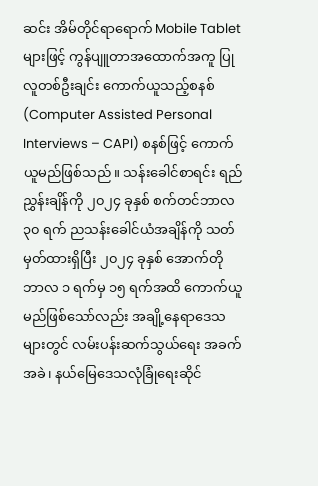ဆင်း အိမ်တိုင်ရာရောက် Mobile Tablet များဖြင့် ကွန်ပျူတာအထောက်အကူ ပြု လူတစ်ဦးချင်း ကောက်ယူသည့်စနစ် (Computer Assisted Personal Interviews – CAPI) စနစ်ဖြင့် ကောက်ယူမည်ဖြစ်သည်။ သန်းခေါင်စာရင်း ရည်ညွှန်းချိန်ကို ၂၀၂၄ ခုနှစ် စက်တင်ဘာလ ၃၀ ရက် ညသန်းခေါင်ယံအချိန်ကို သတ်မှတ်ထားရှိပြီး ၂၀၂၄ ခုနှစ် အောက်တိုဘာလ ၁ ရက်မှ ၁၅ ရက်အထိ ကောက်ယူမည်ဖြစ်သော်လည်း အချို့နေရာဒေသများတွင် လမ်းပန်းဆက်သွယ်ရေး အခက်အခဲ၊ နယ်မြေဒေသလုံခြုံရေးဆိုင်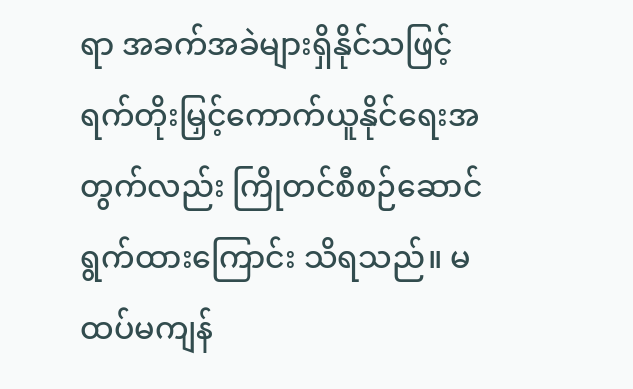ရာ အခက်အခဲများရှိနိုင်သဖြင့် ရက်တိုးမြှင့်ကောက်ယူနိုင်ရေးအတွက်လည်း ကြိုတင်စီစဉ်ဆောင်ရွက်ထားကြောင်း သိရသည်။ မထပ်မကျန်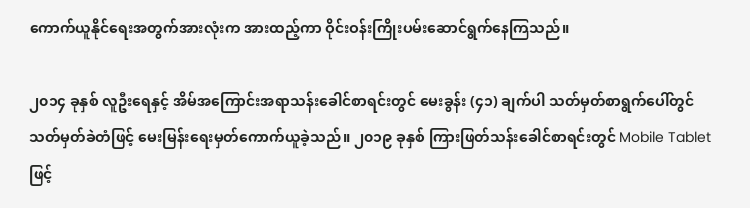ကောက်ယူနိုင်ရေးအတွက်အားလုံးက အားထည့်ကာ ဝိုင်းဝန်းကြိုးပမ်းဆောင်ရွက်နေကြသည်။

၂၀၁၄ ခုနှစ် လူဦးရေနှင့် အိမ်အကြောင်းအရာသန်းခေါင်စာရင်းတွင် မေးခွန်း (၄၁) ချက်ပါ သတ်မှတ်စာရွက်ပေါ်တွင် သတ်မှတ်ခဲတံဖြင့် မေးမြန်းရေးမှတ်ကောက်ယူခဲ့သည်။ ၂၀၁၉ ခုနှစ် ကြားဖြတ်သန်းခေါင်စာရင်းတွင် Mobile Tablet ဖြင့်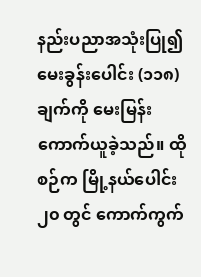နည်းပညာအသုံးပြု၍ မေးခွန်းပေါင်း (၁၁၈) ချက်ကို မေးမြန်းကောက်ယူခဲ့သည်။ ထိုစဉ်က မြို့နယ်ပေါင်း ၂၀ တွင် ကောက်ကွက်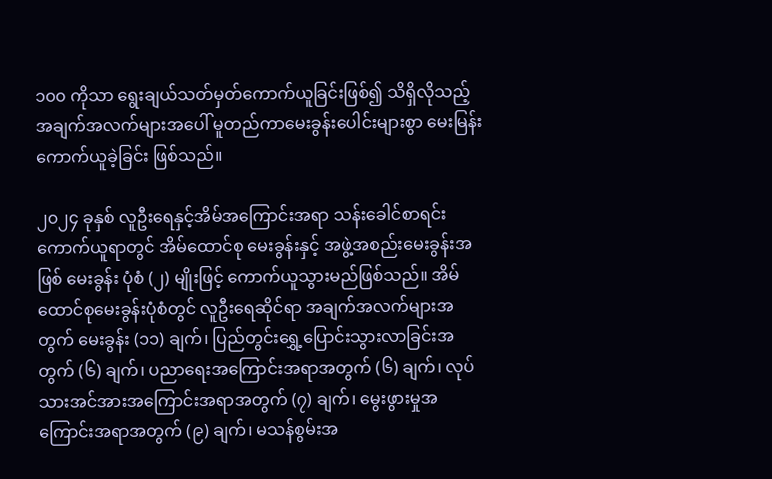၁၀၀ ကိုသာ ရွေးချယ်သတ်မှတ်ကောက်ယူခြင်းဖြစ်၍ သိရှိလိုသည့် အချက်အလက်များအပေါ် မူတည်ကာမေးခွန်းပေါင်းများစွာ မေးမြန်းကောက်ယူခဲ့ခြင်း ဖြစ်သည်။

၂၀၂၄ ခုနှစ် လူဦးရေနှင့်အိမ်အကြောင်းအရာ သန်းခေါင်စာရင်းကောက်ယူရာတွင် အိမ်ထောင်စု မေးခွန်းနှင့် အဖွဲ့အစည်းမေးခွန်းအဖြစ် မေးခွန်း ပုံစံ (၂) မျိုးဖြင့် ကောက်ယူသွားမည်ဖြစ်သည်။ အိမ်ထောင်စုမေးခွန်းပုံစံတွင် လူဦးရေဆိုင်ရာ အချက်အလက်များအတွက် မေးခွန်း (၁၁) ချက်၊ ပြည်တွင်းရွှေ့ပြောင်းသွားလာခြင်းအတွက် (၆) ချက်၊ ပညာရေးအကြောင်းအရာအတွက် (၆) ချက်၊ လုပ်သားအင်အားအကြောင်းအရာအတွက် (၇) ချက်၊ မွေးဖွားမှုအကြောင်းအရာအတွက် (၉) ချက်၊ မသန်စွမ်းအ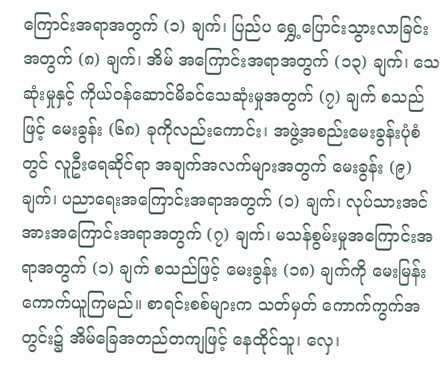ကြောင်းအရာအတွက် (၁) ချက်၊ ပြည်ပ ရွှေ့ပြောင်းသွားလာခြင်းအတွက် (၈) ချက်၊ အိမ် အကြောင်းအရာအတွက် (၁၃) ချက်၊ သေဆုံးမှုနှင့် ကိုယ်ဝန်ဆောင်မိခင်သေဆုံးမှုအတွက် (၇) ချက် စသည်ဖြင့် မေးခွန်း (၆၈) ခုကိုလည်းကောင်း၊ အဖွဲ့အစည်းမေးခွန်းပုံစံတွင် လူဦးရေဆိုင်ရာ အချက်အလက်များအတွက် မေးခွန်း (၉) ချက်၊ ပညာရေးအကြောင်းအရာအတွက် (၁) ချက်၊ လုပ်သားအင်အားအကြောင်းအရာအတွက် (၇) ချက်၊ မသန်စွမ်းမှုအကြောင်းအရာအတွက် (၁) ချက် စသည်ဖြင့် မေးခွန်း (၁၈) ချက်ကို မေးမြန်း ကောက်ယူကြမည်။ စာရင်းစစ်များက သတ်မှတ် ကောက်ကွက်အတွင်း၌ အိမ်ခြေအတည်တကျဖြင့် နေထိုင်သူ၊ လှေ၊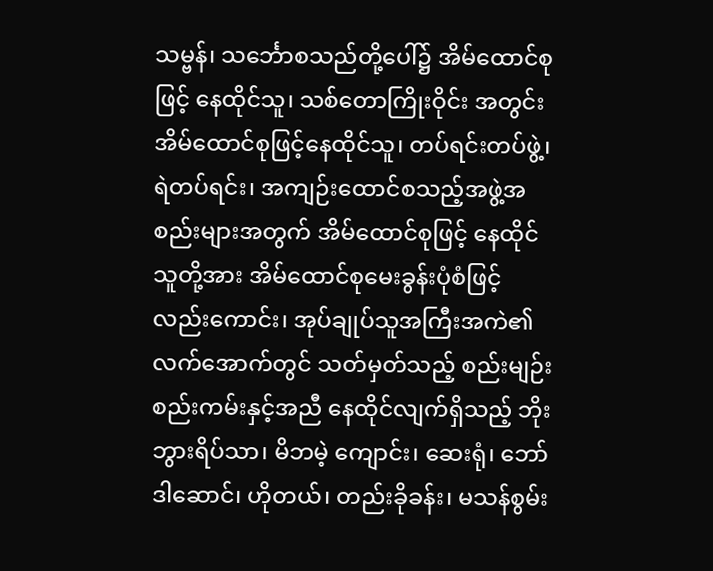သမ္ဗန်၊ သင်္ဘောစသည်တို့ပေါ်၌ အိမ်ထောင်စုဖြင့် နေထိုင်သူ၊ သစ်တောကြိုးဝိုင်း အတွင်း အိမ်ထောင်စုဖြင့်နေထိုင်သူ၊ တပ်ရင်းတပ်ဖွဲ့၊ ရဲတပ်ရင်း၊ အကျဉ်းထောင်စသည့်အဖွဲ့အစည်းများအတွက် အိမ်ထောင်စုဖြင့် နေထိုင်သူတို့အား အိမ်ထောင်စုမေးခွန်းပုံစံဖြင့် လည်းကောင်း၊ အုပ်ချုပ်သူအကြီးအကဲ၏ လက်အောက်တွင် သတ်မှတ်သည့် စည်းမျဉ်းစည်းကမ်းနှင့်အညီ နေထိုင်လျက်ရှိသည့် ဘိုးဘွားရိပ်သာ၊ မိဘမဲ့ ကျောင်း၊ ဆေးရုံ၊ ဘော်ဒါဆောင်၊ ဟိုတယ်၊ တည်းခိုခန်း၊ မသန်စွမ်း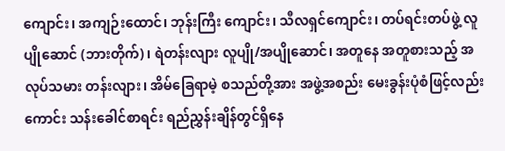ကျောင်း၊ အကျဉ်းထောင်၊ ဘုန်းကြီး ကျောင်း၊ သီလရှင်ကျောင်း၊ တပ်ရင်းတပ်ဖွဲ့ လူပျိုဆောင် (ဘားတိုက်) ၊ ရဲတန်းလျား လူပျို/အပျိုဆောင်၊ အတူနေ အတူစားသည့် အလုပ်သမား တန်းလျား၊ အိမ်ခြေရာမဲ့ စသည်တို့အား အဖွဲ့အစည်း မေးခွန်းပုံစံဖြင့်လည်းကောင်း သန်းခေါင်စာရင်း ရည်ညွှန်းချိန်တွင်ရှိနေ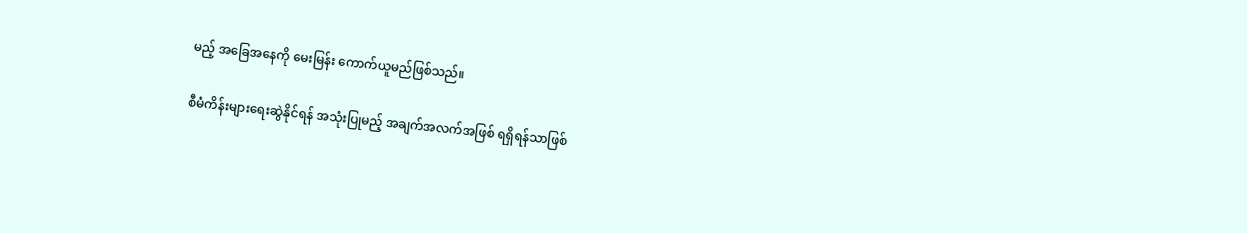မည့် အခြေအနေကို မေးမြန်း ကောက်ယူမည်ဖြစ်သည်။

စီမံကိန်းများရေးဆွဲနိုင်ရန် အသုံးပြုမည့် အချက်အလက်အဖြစ် ရရှိရန်သာဖြစ်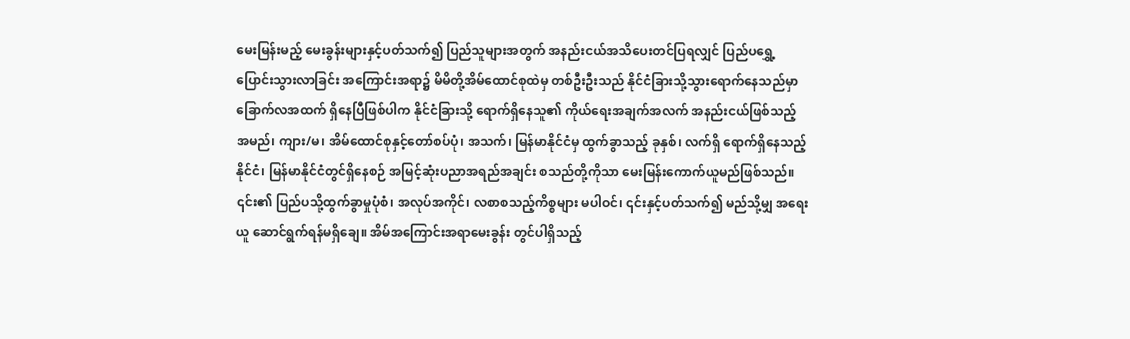မေးမြန်းမည့် မေးခွန်းများနှင့်ပတ်သက်၍ ပြည်သူများအတွက် အနည်းငယ်အသိပေးတင်ပြရလျှင် ပြည်ပရွှေ့ပြောင်းသွားလာခြင်း အကြောင်းအရာ၌ မိမိတို့အိမ်ထောင်စုထဲမှ တစ်ဦးဦးသည် နိုင်ငံခြားသို့သွားရောက်နေသည်မှာ ခြောက်လအထက် ရှိနေပြီဖြစ်ပါက နိုင်ငံခြားသို့ ရောက်ရှိနေသူ၏ ကိုယ်ရေးအချက်အလက် အနည်းငယ်ဖြစ်သည့် အမည်၊ ကျား/မ၊ အိမ်ထောင်စုနှင့်တော်စပ်ပုံ၊ အသက်၊ မြန်မာနိုင်ငံမှ ထွက်ခွာသည့် ခုနှစ်၊ လက်ရှိ ရောက်ရှိနေသည့် နိုင်ငံ၊ မြန်မာနိုင်ငံတွင်ရှိနေစဉ် အမြင့်ဆုံးပညာအရည်အချင်း စသည်တို့ကိုသာ မေးမြန်းကောက်ယူမည်ဖြစ်သည်။ ၎င်း၏ ပြည်ပသို့ထွက်ခွာမှုပုံစံ၊ အလုပ်အကိုင်၊ လစာစသည့်ကိစ္စများ မပါဝင်၊ ၎င်းနှင့်ပတ်သက်၍ မည်သို့မျှ အရေးယူ ဆောင်ရွက်ရန်မရှိချေ။ အိမ်အကြောင်းအရာမေးခွန်း တွင်ပါရှိသည့်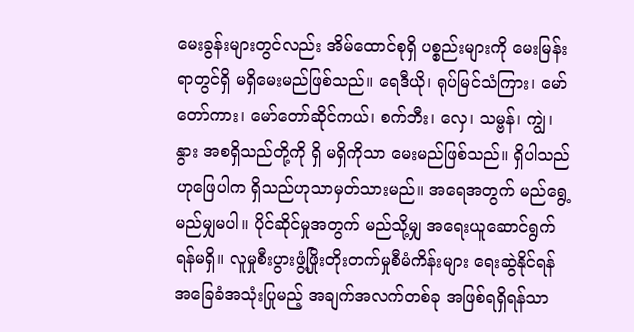မေးခွန်းများတွင်လည်း အိမ်ထောင်စုရှိ ပစ္စည်းများကို မေးမြန်းရာတွင်ရှိ မရှိမေးမည်ဖြစ်သည်။ ရေဒီယို၊ ရုပ်မြင်သံကြား၊ မော်တော်ကား၊ မော်တော်ဆိုင်ကယ်၊ စက်ဘီး၊ လှေ၊ သမ္ဗန်၊ ကျွဲ၊ နွား အစရှိသည်တို့ကို ရှိ မရှိကိုသာ မေးမည်ဖြစ်သည်။ ရှိပါသည်ဟုဖြေပါက ရှိသည်ဟုသာမှတ်သားမည်။ အရေအတွက် မည်ရွေ့မည်မျှမပါ။ ပိုင်ဆိုင်မှုအတွက် မည်သို့မျှ အရေးယူဆောင်ရွက်ရန်မရှိ။ လူမှုစီးပွားဖွံ့ဖြိုးတိုးတက်မှုစီမံကိန်းများ ရေးဆွဲနိုင်ရန် အခြေခံအသုံးပြုမည့် အချက်အလက်တစ်ခု အဖြစ်ရရှိရန်သာ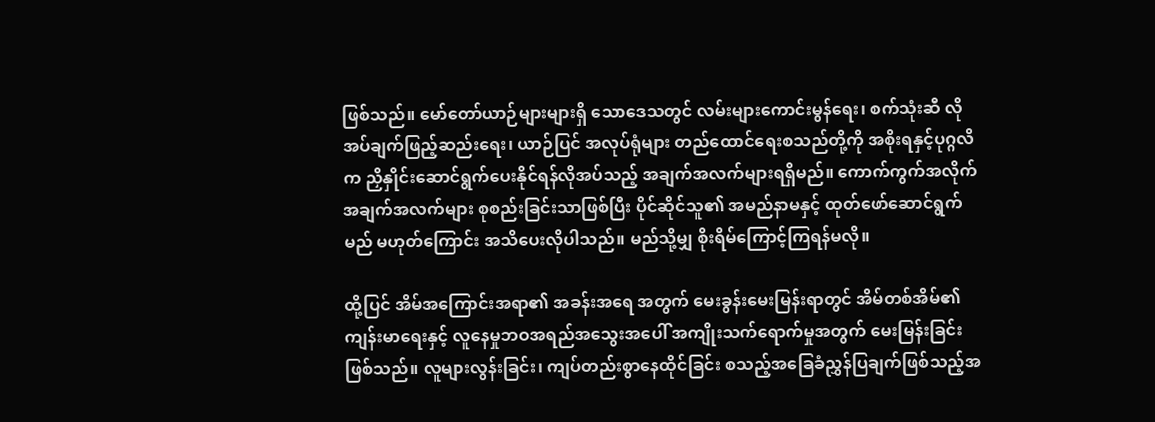ဖြစ်သည်။ မော်တော်ယာဉ်များများရှိ သောဒေသတွင် လမ်းများကောင်းမွန်ရေး၊ စက်သုံးဆီ လိုအပ်ချက်ဖြည့်ဆည်းရေး၊ ယာဉ်ပြင် အလုပ်ရုံများ တည်ထောင်ရေးစသည်တို့ကို အစိုးရနှင့်ပုဂ္ဂလိက ညှိနှိုင်းဆောင်ရွက်ပေးနိုင်ရန်လိုအပ်သည့် အချက်အလက်များရရှိမည်။ ကောက်ကွက်အလိုက် အချက်အလက်များ စုစည်းခြင်းသာဖြစ်ပြီး ပိုင်ဆိုင်သူ၏ အမည်နာမနှင့် ထုတ်ဖော်ဆောင်ရွက်မည် မဟုတ်ကြောင်း အသိပေးလိုပါသည်။ မည်သို့မျှ စိုးရိမ်ကြောင့်ကြရန်မလို။

ထို့ပြင် အိမ်အကြောင်းအရာ၏ အခန်းအရေ အတွက် မေးခွန်းမေးမြန်းရာတွင် အိမ်တစ်အိမ်၏ ကျန်းမာရေးနှင့် လူနေမှုဘဝအရည်အသွေးအပေါ် အကျိုးသက်ရောက်မှုအတွက် မေးမြန်းခြင်းဖြစ်သည်။ လူများလွန်းခြင်း၊ ကျပ်တည်းစွာနေထိုင်ခြင်း စသည့်အခြေခံညွှန်ပြချက်ဖြစ်သည့်အ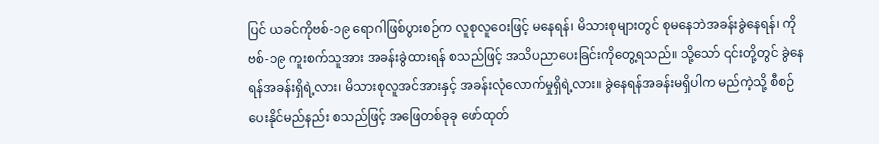ပြင် ယခင်ကိုဗစ်-၁၉ ရောဂါဖြစ်ပွားစဉ်က လူစုလူဝေးဖြင့် မနေရန်၊ မိသားစုများတွင် စုမနေဘဲအခန်းခွဲနေရန်၊ ကိုဗစ်-၁၉ ကူးစက်သူအား အခန်းခွဲထားရန် စသည်ဖြင့် အသိပညာပေးခြင်းကိုတွေ့ရသည်။ သို့သော် ၎င်းတို့တွင် ခွဲနေရန်အခန်းရှိရဲ့လား၊ မိသားစုလူအင်အားနှင့် အခန်းလုံလောက်မှုရှိရဲ့လား။ ခွဲနေရန်အခန်းမရှိပါက မည်ကဲ့သို့ စီစဉ်ပေးနိုင်မည်နည်း စသည်ဖြင့် အဖြေတစ်ခုခု ဖော်ထုတ်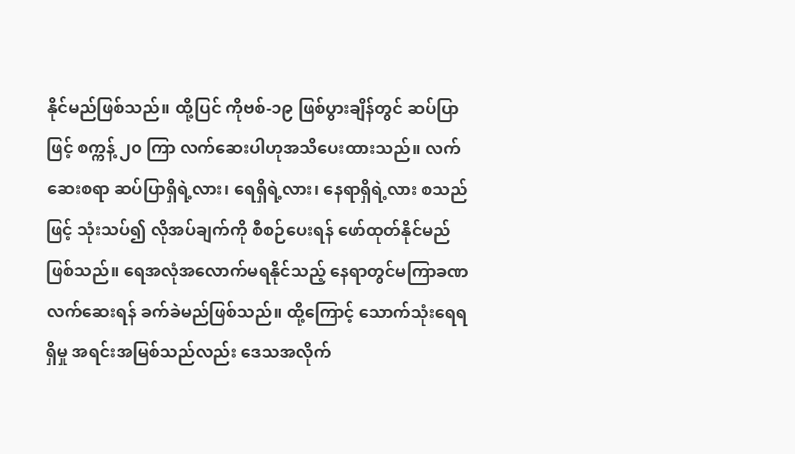နိုင်မည်ဖြစ်သည်။ ထို့ပြင် ကိုဗစ်-၁၉ ဖြစ်ပွားချိန်တွင် ဆပ်ပြာဖြင့် စက္ကန့် ၂၀ ကြာ လက်ဆေးပါဟုအသိပေးထားသည်။ လက်ဆေးစရာ ဆပ်ပြာရှိရဲ့လား၊ ရေရှိရဲ့လား၊ နေရာရှိရဲ့လား စသည်ဖြင့် သုံးသပ်၍ လိုအပ်ချက်ကို စီစဉ်ပေးရန် ဖော်ထုတ်နိုင်မည်ဖြစ်သည်။ ရေအလုံအလောက်မရနိုင်သည့် နေရာတွင်မကြာခဏလက်ဆေးရန် ခက်ခဲမည်ဖြစ်သည်။ ထို့ကြောင့် သောက်သုံးရေရရှိမှု အရင်းအမြစ်သည်လည်း ဒေသအလိုက်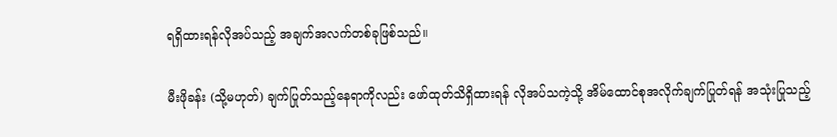ရရှိထားရန်လိုအပ်သည့် အချက်အလက်တစ်ခုဖြစ်သည်။

မီးဖိုခန်း (သို့မဟုတ်) ချက်ပြုတ်သည့်နေရာကိုလည်း ဖော်ထုတ်သိရှိထားရန် လိုအပ်သကဲ့သို့ အိမ်ထောင်စုအလိုက်ချက်ပြုတ်ရန် အသုံးပြုသည့်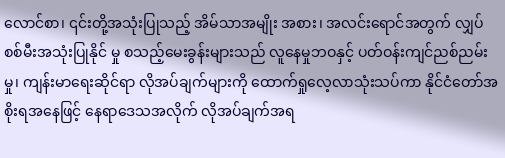လောင်စာ၊ ၎င်းတို့အသုံးပြုသည့် အိမ်သာအမျိုး အစား၊ အလင်းရောင်အတွက် လျှပ်စစ်မီးအသုံးပြုနိုင် မှု စသည့်မေးခွန်းများသည် လူနေမှုဘဝနှင့် ပတ်ဝန်းကျင်ညစ်ညမ်းမှု၊ ကျန်းမာရေးဆိုင်ရာ လိုအပ်ချက်များကို ထောက်ရှုလေ့လာသုံးသပ်ကာ နိုင်ငံတော်အစိုးရအနေဖြင့် နေရာဒေသအလိုက် လိုအပ်ချက်အရ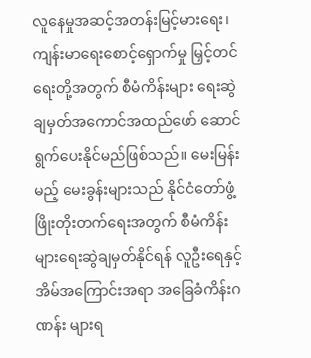လူနေမှုအဆင့်အတန်းမြင့်မားရေး၊ ကျန်းမာရေးစောင့်ရှောက်မှု မြှင့်တင်ရေးတို့အတွက် စီမံကိန်းများ ရေးဆွဲချမှတ်အကောင်အထည်ဖော် ဆောင်ရွက်ပေးနိုင်မည်ဖြစ်သည်။ မေးမြန်းမည့် မေးခွန်းများသည် နိုင်ငံတော်ဖွံ့ဖြိုးတိုးတက်ရေးအတွက် စီမံကိန်းများရေးဆွဲချမှတ်နိုင်ရန် လူဦးရေနှင့်အိမ်အကြောင်းအရာ အခြေခံကိန်းဂဏန်း များရ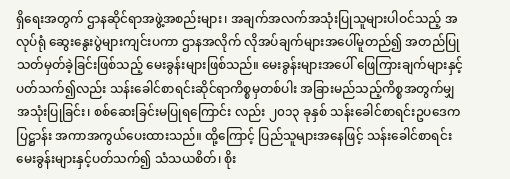ရှိရေးအတွက် ဌာနဆိုင်ရာအဖွဲ့အစည်းများ၊ အချက်အလက်အသုံးပြုသူများပါဝင်သည့် အလုပ်ရုံ ဆွေးနွေးပွဲများကျင်းပကာ ဌာနအလိုက် လိုအပ်ချက်များအပေါ်မူတည်၍ အတည်ပြုသတ်မှတ်ခဲ့ခြင်းဖြစ်သည့် မေးခွန်းများဖြစ်သည်။ မေးခွန်းများအပေါ် ဖြေကြားချက်များနှင့် ပတ်သက်၍လည်း သန်းခေါင်စာရင်းဆိုင်ရာကိစ္စမှတစ်ပါး အခြားမည်သည့်ကိစ္စအတွက်မျှ အသုံးပြုခြင်း၊ စစ်ဆေးခြင်းမပြုရကြောင်း လည်း ၂၀၁၃ ခုနှစ် သန်းခေါင်စာရင်းဥပဒေကပြဋ္ဌာန်း အကာအကွယ်ပေးထားသည်။ ထို့ကြောင့် ပြည်သူများအနေဖြင့် သန်းခေါင်စာရင်းမေးခွန်းများနှင့်ပတ်သက်၍ သံသယစိတ်၊ စိုး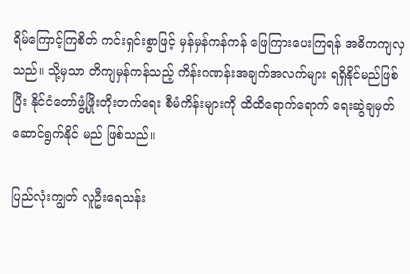ရိမ်ကြောင့်ကြစိတ် ကင်းရှင်းစွာဖြင့် မှန်မှန်ကန်ကန် ဖြေကြားပေးကြရန် အဓိကကျလှသည်။ သို့မှသာ တိကျမှန်ကန်သည့် ကိန်းဂဏန်းအချက်အလက်များ ရရှိနိုင်မည်ဖြစ်ပြီး နိုင်ငံတော်ဖွံ့ဖြိုးတိုးတက်ရေး စီမံကိန်းများကို ထိထိရောက်ရောက် ရေးဆွဲချမှတ်ဆောင်ရွက်နိုင် မည် ဖြစ်သည်။

ပြည်လုံးကျွတ် လူဦးရေသန်း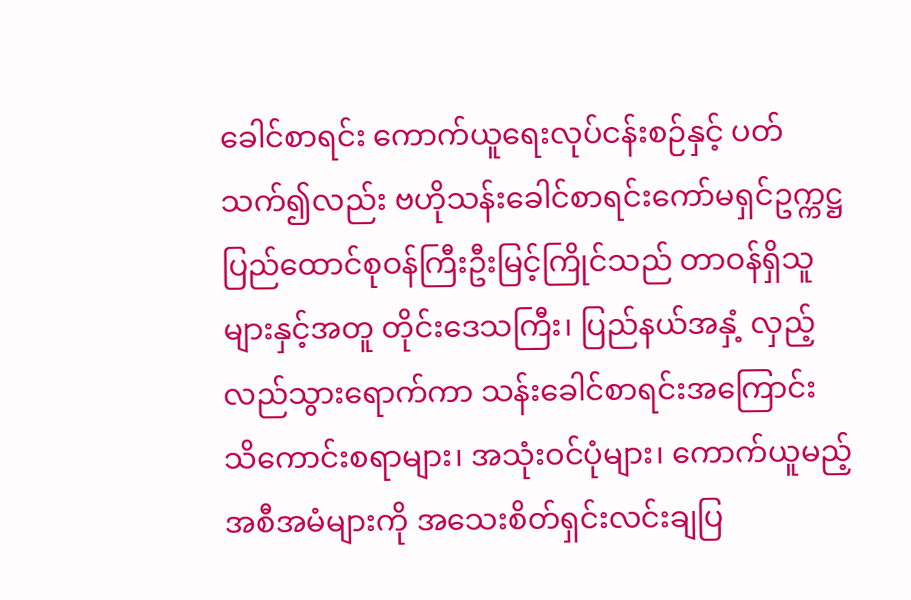ခေါင်စာရင်း ကောက်ယူရေးလုပ်ငန်းစဉ်နှင့် ပတ်သက်၍လည်း ဗဟိုသန်းခေါင်စာရင်းကော်မရှင်ဥက္ကဋ္ဌ ပြည်ထောင်စုဝန်ကြီးဦးမြင့်ကြိုင်သည် တာဝန်ရှိသူများနှင့်အတူ တိုင်းဒေသကြီး၊ ပြည်နယ်အနှံ့ လှည့်လည်သွားရောက်ကာ သန်းခေါင်စာရင်းအကြောင်း သိကောင်းစရာများ၊ အသုံးဝင်ပုံများ၊ ကောက်ယူမည့် အစီအမံများကို အသေးစိတ်ရှင်းလင်းချပြ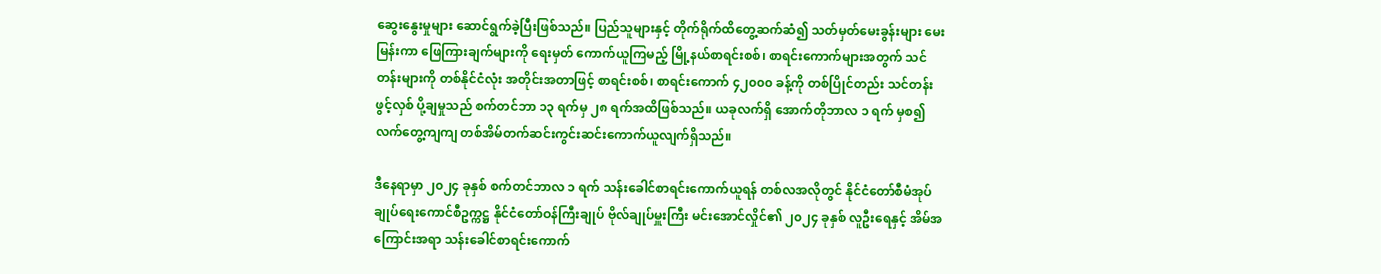ဆွေးနွေးမှုများ ဆောင်ရွက်ခဲ့ပြီးဖြစ်သည်။ ပြည်သူများနှင့် တိုက်ရိုက်ထိတွေ့ဆက်ဆံ၍ သတ်မှတ်မေးခွန်းများ မေးမြန်းကာ ဖြေကြားချက်များကို ရေးမှတ် ကောက်ယူကြမည့် မြို့နယ်စာရင်းစစ်၊ စာရင်းကောက်များအတွက် သင်တန်းများကို တစ်နိုင်ငံလုံး အတိုင်းအတာဖြင့် စာရင်းစစ်၊ စာရင်းကောက် ၄၂၀၀၀ ခန့်ကို တစ်ပြိုင်တည်း သင်တန်းဖွင့်လှစ် ပို့ချမှုသည် စက်တင်ဘာ ၁၃ ရက်မှ ၂၈ ရက်အထိဖြစ်သည်။ ယခုလက်ရှိ အောက်တိုဘာလ ၁ ရက် မှစ၍ လက်တွေ့ကျကျ တစ်အိမ်တက်ဆင်းကွင်းဆင်းကောက်ယူလျက်ရှိသည်။

ဒီနေရာမှာ ၂၀၂၄ ခုနှစ် စက်တင်ဘာလ ၁ ရက် သန်းခေါင်စာရင်းကောက်ယူရန် တစ်လအလိုတွင် နိုင်ငံတော်စီမံအုပ်ချုပ်ရေးကောင်စီဥက္ကဋ္ဌ နိုင်ငံတော်ဝန်ကြီးချုပ် ဗိုလ်ချုပ်မှူးကြီး မင်းအောင်လှိုင်၏ ၂၀၂၄ ခုနှစ် လူဦးရေနှင့် အိမ်အကြောင်းအရာ သန်းခေါင်စာရင်းကောက်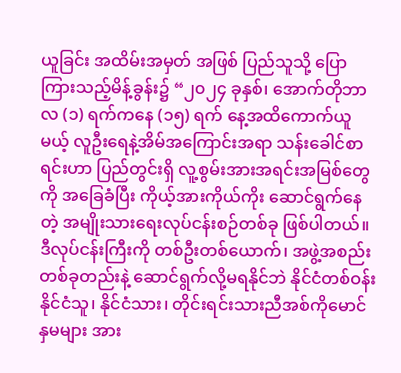ယူခြင်း အထိမ်းအမှတ် အဖြစ် ပြည်သူသို့ ပြောကြားသည့်မိန့်ခွန်း၌ “၂၀၂၄ ခုနှစ်၊ အောက်တိုဘာလ (၁) ရက်ကနေ (၁၅) ရက် နေ့အထိကောက်ယူမယ့် လူဦးရေနဲ့အိမ်အကြောင်းအရာ သန်းခေါင်စာရင်းဟာ ပြည်တွင်းရှိ လူ့စွမ်းအားအရင်းအမြစ်တွေကို အခြေခံပြီး ကိုယ့်အားကိုယ်ကိုး ဆောင်ရွက်နေတဲ့ အမျိုးသားရေးလုပ်ငန်းစဉ်တစ်ခု ဖြစ်ပါတယ်။ ဒီလုပ်ငန်းကြီးကို တစ်ဦးတစ်ယောက်၊ အဖွဲ့အစည်းတစ်ခုတည်းနဲ့ ဆောင်ရွက်လို့မရနိုင်ဘဲ နိုင်ငံတစ်ဝန်း နိုင်ငံသူ၊ နိုင်ငံသား၊ တိုင်းရင်းသားညီအစ်ကိုမောင်နှမများ အား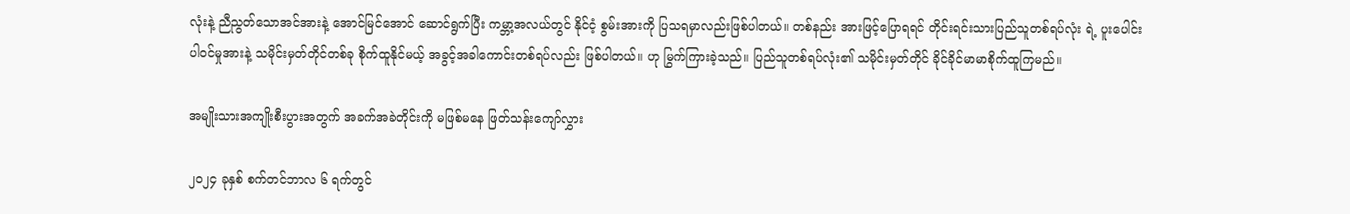လုံးနဲ့ ညီညွတ်သောအင်အားနဲ့ အောင်မြင်အောင် ဆောင်ရွက်ပြီး ကမ္ဘာ့အလယ်တွင် နိုင်ငံ့ စွမ်းအားကို ပြသရမှာလည်းဖြစ်ပါတယ်။ တစ်နည်း အားဖြင့်ပြောရရင် တိုင်းရင်းသားပြည်သူတစ်ရပ်လုံး ရဲ့ ပူးပေါင်းပါဝင်မှုအားနဲ့ သမိုင်းမှတ်တိုင်တစ်ခု စိုက်ထူနိုင်မယ့် အခွင့်အခါကောင်းတစ်ရပ်လည်း ဖြစ်ပါတယ်။ ဟု မြွက်ကြားခဲ့သည်။ ပြည်သူတစ်ရပ်လုံး၏ သမိုင်းမှတ်တိုင် ခိုင်ခိုင်မာမာစိုက်ထူကြမည်။

အမျိုးသားအကျိုးစီးပွားအတွက် အခက်အခဲတိုင်းကို မဖြစ်မနေ ဖြတ်သန်းကျော်လွှား

၂၀၂၄ ခုနှစ် စက်တင်ဘာလ ၆ ရက်တွင်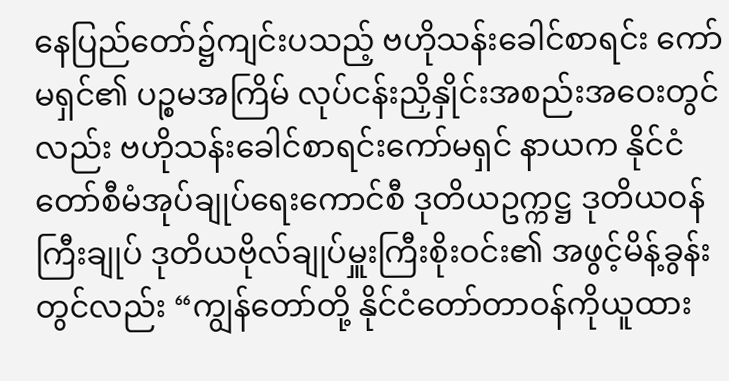နေပြည်တော်၌ကျင်းပသည့် ဗဟိုသန်းခေါင်စာရင်း ကော်မရှင်၏ ပဉ္စမအကြိမ် လုပ်ငန်းညှိနှိုင်းအစည်းအဝေးတွင်လည်း ဗဟိုသန်းခေါင်စာရင်းကော်မရှင် နာယက နိုင်ငံတော်စီမံအုပ်ချုပ်ရေးကောင်စီ ဒုတိယဥက္ကဋ္ဌ ဒုတိယဝန်ကြီးချုပ် ဒုတိယဗိုလ်ချုပ်မှူးကြီးစိုးဝင်း၏ အဖွင့်မိန့်ခွန်းတွင်လည်း “ကျွန်တော်တို့ နိုင်ငံတော်တာဝန်ကိုယူထား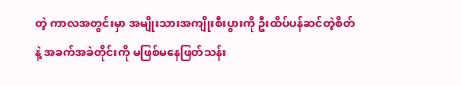တဲ့ ကာလအတွင်းမှာ အမျိုးသားအကျိုးစီးပွားကို ဦးထိပ်ပန်ဆင်တဲ့စိတ်နဲ့ အခက်အခဲတိုင်းကို မဖြစ်မနေဖြတ်သန်း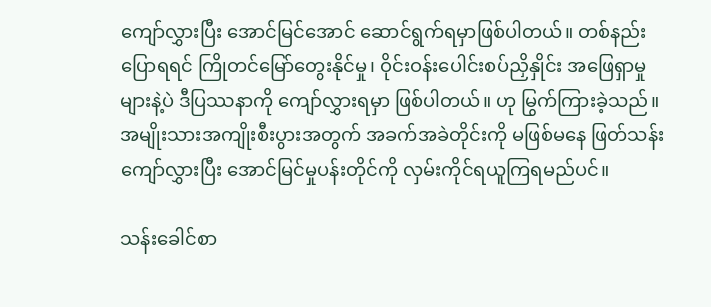ကျော်လွှားပြီး အောင်မြင်အောင် ဆောင်ရွက်ရမှာဖြစ်ပါတယ်။ တစ်နည်းပြောရရင် ကြိုတင်မြော်တွေးနိုင်မှု၊ ဝိုင်းဝန်းပေါင်းစပ်ညှိနှိုင်း အဖြေရှာမှုများနဲ့ပဲ ဒီပြဿနာကို ကျော်လွှားရမှာ ဖြစ်ပါတယ်။ ဟု မြွက်ကြားခဲ့သည်။ အမျိုးသားအကျိုးစီးပွားအတွက် အခက်အခဲတိုင်းကို မဖြစ်မနေ ဖြတ်သန်းကျော်လွှားပြီး အောင်မြင်မှုပန်းတိုင်ကို လှမ်းကိုင်ရယူကြရမည်ပင်။

သန်းခေါင်စာ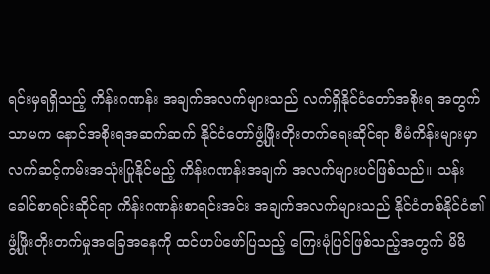ရင်းမှရရှိသည့် ကိန်းဂဏန်း အချက်အလက်များသည် လက်ရှိနိုင်ငံတော်အစိုးရ အတွက်သာမက နောင်အစိုးရအဆက်ဆက် နိုင်ငံတော်ဖွံ့ဖြိုးတိုးတက်ရေးဆိုင်ရာ စီမံကိန်းများမှာ လက်ဆင့်ကမ်းအသုံးပြုနိုင်မည့် ကိန်းဂဏန်းအချက် အလက်များပင်ဖြစ်သည်။ သန်းခေါင်စာရင်းဆိုင်ရာ ကိန်းဂဏန်းစာရင်းအင်း အချက်အလက်များသည် နိုင်ငံတစ်နိုင်ငံ၏ ဖွံ့ဖြိုးတိုးတက်မှုအခြေအနေကို ထင်ဟပ်ဖော်ပြသည့် ကြေးမုံပြင်ဖြစ်သည့်အတွက် မိမိ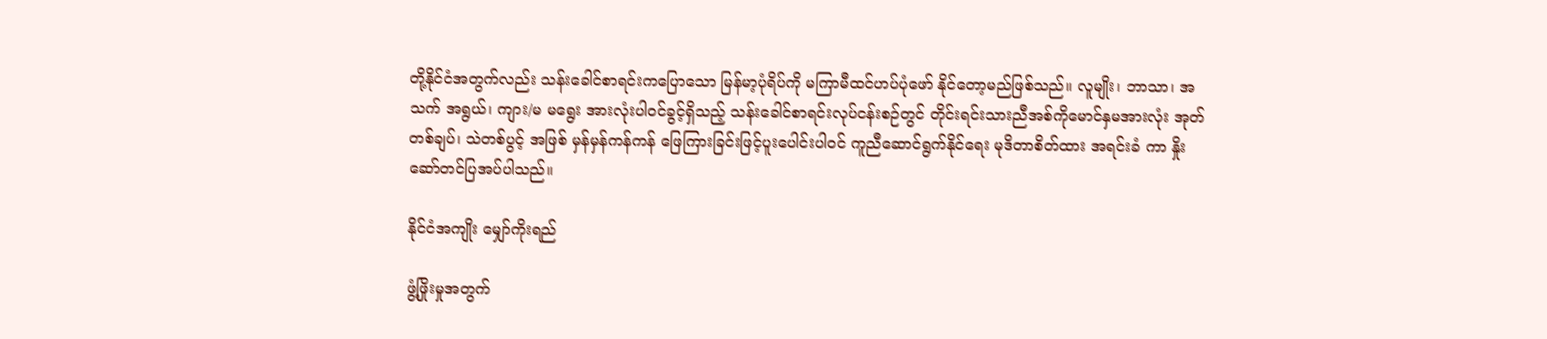တို့နိုင်ငံအတွက်လည်း သန်းခေါင်စာရင်းကပြောသော မြန်မာ့ပုံရိပ်ကို မကြာမီထင်ဟပ်ပုံဖော် နိုင်တော့မည်ဖြစ်သည်။ လူမျိုး၊ ဘာသာ၊ အသက် အရွယ်၊ ကျား/မ မရွေး အားလုံးပါဝင်ခွင့်ရှိသည့် သန်းခေါင်စာရင်းလုပ်ငန်းစဉ်တွင် တိုင်းရင်းသားညီအစ်ကိုမောင်နှမအားလုံး အုတ်တစ်ချပ်၊ သဲတစ်ပွင့် အဖြစ် မှန်မှန်ကန်ကန် ဖြေကြားခြင်းဖြင့်ပူးပေါင်းပါဝင် ကူညီဆောင်ရွက်နိုင်ရေး မုဒိတာစိတ်ထား အရင်းခံ ကာ နှိုးဆော်တင်ပြအပ်ပါသည်။

နိုင်ငံအကျိုး မျှော်ကိုးရည်

ဖွံ့ဖြိုးမှုအတွက်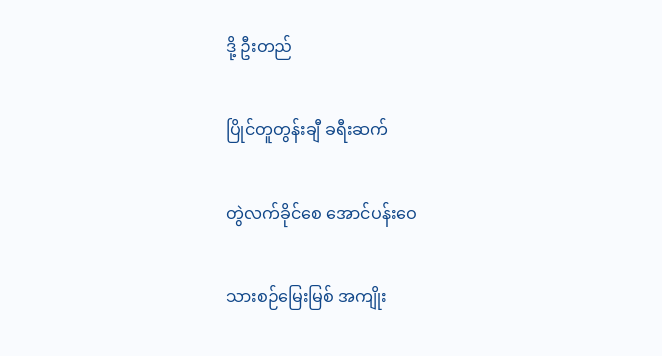ဒို့ ဦးတည်

ပြိုင်တူတွန်းချီ ခရီးဆက်

တွဲလက်ခိုင်စေ အောင်ပန်းဝေ

သားစဉ်မြေးမြစ် အကျိုး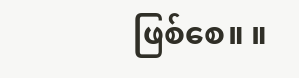ဖြစ်စေ။ ။